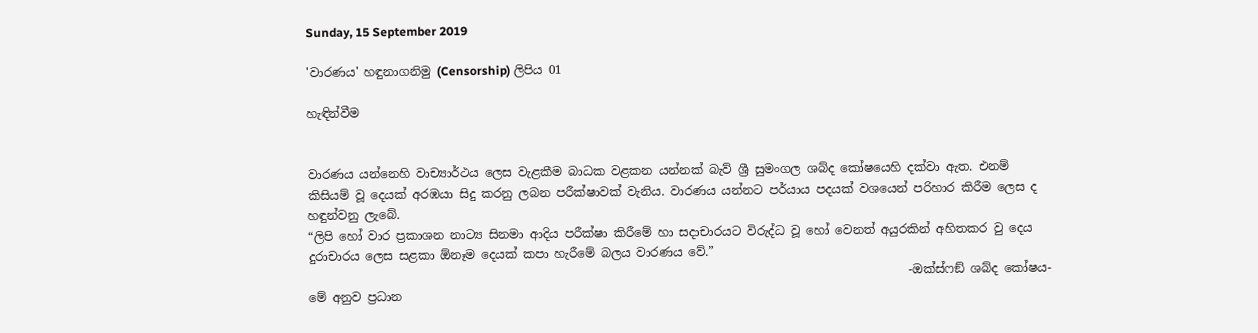Sunday, 15 September 2019

'වාරණය' හඳුනාගනිමු (Censorship) ලිපිය 01

හැඳින්වීම


වාරණය යන්නෙහි වාච්‍යාර්ථය ලෙස වැළකීම බාධක වළකන යන්නක් බැව් ශ්‍රී සුමංගල ශබ්ද කෝෂයෙහි දක්වා ඇත. එනම් කිසියම් වූ දෙයක් අරඹයා සිදු කරනු ලබන පරීක්ෂාවක් වැනිය. වාරණය යන්නට පර්යාය පදයක් වශයෙන් පරිහාර කිරීම ලෙස ද හඳුන්වනු ලැබේ.
“ලිපි හෝ වාර ප්‍රකාශන නාට්‍ය සිනමා ආදිය පරීක්ෂා කිරීමේ හා සදාචාරයට විරුද්ධ වූ හෝ වෙනත් අයුරකින් අහිතකර වු දෙය දුරාචාරය ලෙස සළකා ඕනෑම දෙයක් කපා හැරීමේ බලය වාරණය වේ.”
                                                                                                    -ඔක්ස්ෆඞ් ශබ්ද කෝෂය-
මේ අනුව ප්‍රධාන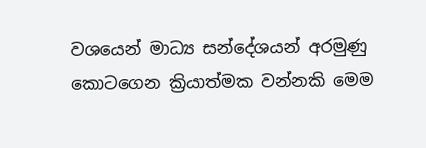වශයෙන් මාධ්‍ය සන්දේශයන් අරමුණු කොටගෙන ක්‍රියාත්මක වන්නකි මෙම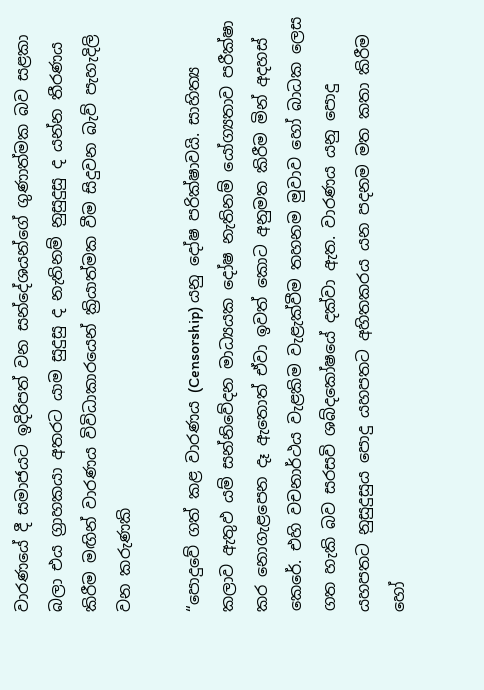වාරණයේ දී සමාජයට ඉදිරිපත් වන සන්දේශයන්ගේ ගුණාත්මක බව සළකා බලා එය ග්‍රාහකයා අතරට යාම සුදුසු ද නැතිනම් නුසුදුසු ද යන්න තීරණය කිරීම මඟින් වාරණය විවිධාකාරයෙන් ක්‍රියාත්මක වීම සිදුවන බැව් පැහැදිලි වන කරුණකි

“පොදුවේ ගත් කළ වාරණය (Censorship) යනු දෝෂ පරික්ෂාවයි. සාහිත්‍ය කලාව ඇතුඵ යම් සන්නිවේදන මාධ්‍යයක දෝෂ නැතිනම් යෝග්‍යතාව පරීක්ෂා කර නොගැළපෙන දෑ ඇතොත් ඒවා ඉවත් කොට අනුමත කිරීම මින් අදහස් කෙරේ. එහි වචනාර්ථය වැළකිම වැළැක්වීම තහනම මුවාව හෝ බාධක ලෙස ගත හැකි බව සරසවි ශබ්දකෝෂයේ දක්වා ඇත. වාරණය යනු පොදු යහපතට නුසුදුසුය පොදු යහපතට අහිතකරය යන පදනම මත කතා කිරීම හෝ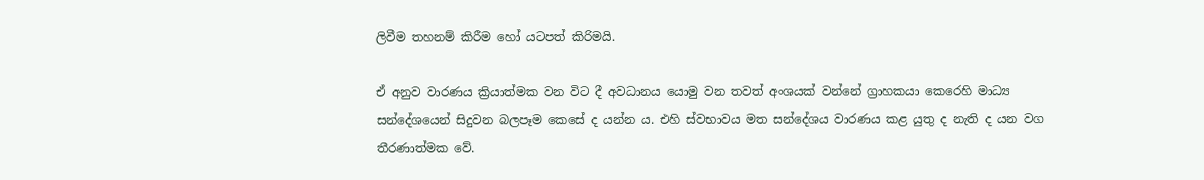ලිවීම තහනම් කිරීම හෝ යටපත් කිරිමයි.

ඒ අනුව වාරණය ක්‍රියාත්මක වන විට දී අවධානය යොමු වන තවත් අංශයක් වන්නේ ග්‍රාහකයා කෙරෙහි මාධ්‍ය සන්දේශයෙන් සිදුවන බලපෑම කෙසේ ද යන්න ය. එහි ස්වභාවය මත සන්දේශය වාරණය කළ යුතු ද නැති ද යන වග තීරණාත්මක වේ.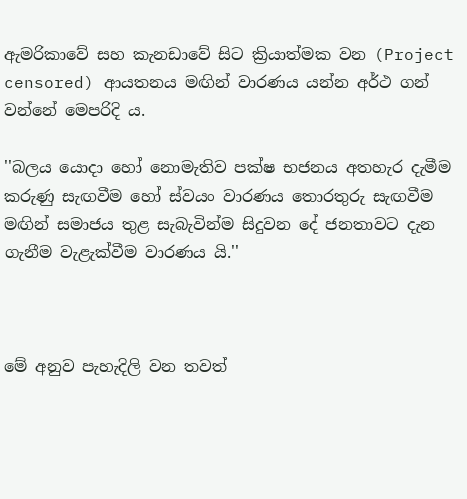ඇමරිකාවේ සහ කැනඩාවේ සිට ක්‍රියාත්මක වන (Project censored) ආයතනය මඟින් වාරණය යන්න අර්ථ ගන් වන්නේ මෙපරිදි ය.

''බලය යොදා හෝ නොමැතිව පක්ෂ භජනය අතහැර දැමීම කරුණු සැඟවීම හෝ ස්වයං වාරණය තොරතුරු සැඟවීම මඟින් සමාජය තුළ සැබැවින්ම සිදුවන දේ ජනතාවට දැන ගැනීම වැළැක්වීම වාරණය යි.''



මේ අනුව පැහැදිලි වන තවත්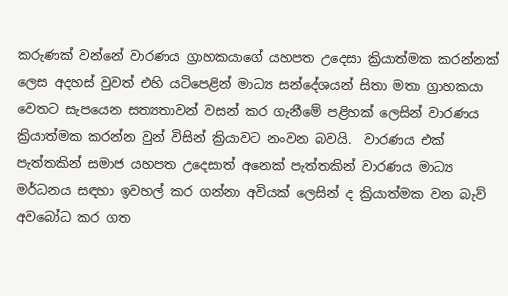කරුණක් වන්නේ වාරණය ග්‍රාහකයාගේ යහපත උදෙසා ක්‍රියාත්මක කරන්නක් ලෙස අදහස් වුවත් එහි යටිපෙළින් මාධ්‍ය සන්දේශයන් සිතා මතා ග්‍රාහකයා වෙතට සැපයෙන සත්‍යතාවන් වසන් කර ගැනීමේ පළිහක් ලෙසින් වාරණය ක්‍රියාත්මක කරන්න වුන් විසින් ක්‍රියාවට නංවන බවයි.  වාරණය එක් පැත්තකින් සමාජ යහපත උදෙසාත් අනෙක් පැත්තකින් වාරණය මාධ්‍ය මර්ධනය සඳහා ඉවහල් කර ගන්නා අවියක් ලෙසින් ද ක්‍රියාත්මක වන බැව් අවබෝධ කර ගත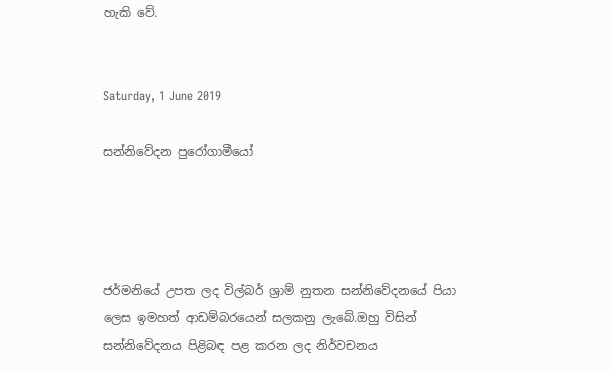හැකි වේ.


Saturday, 1 June 2019

සන්නිවේදන පුරෝගාමීයෝ




ජර්මනියේ උපත ලද විල්බර් ශ්‍රාම් නුතන සන්නිවේදනයේ පියා ලෙස ඉමහත් ආඩම්බරයෙන් සලකනු ලැබේ.ඔහු විසින් සන්නිවේදනය පිළිබඳ පළ කරන ලද නිර්වචනය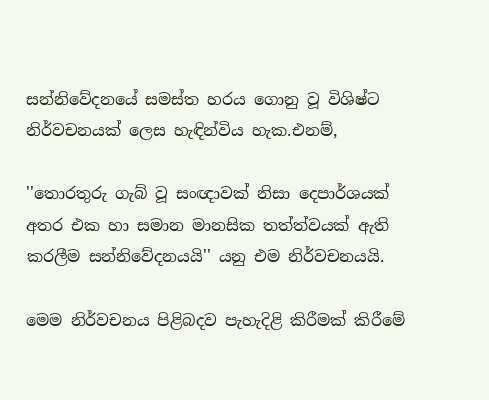සන්නිවේදනයේ සමස්ත හරය ගොනු වූ විශිෂ්ට නිර්වචනයක් ලෙස හැඳින්විය හැක.එනම්,

''තොරතුරු ගැබ් වූ සංඥාවක් නිසා දෙපාර්ශයක් අතර එක හා සමාන මානසික තත්ත්වයක් ඇති කරලීම සන්නිවේදනයයි'' යනු එම නිර්වචනයයි.

මෙම නිර්වචනය පිළිබදව පැහැදිළි කිරීමක් කිරීමේ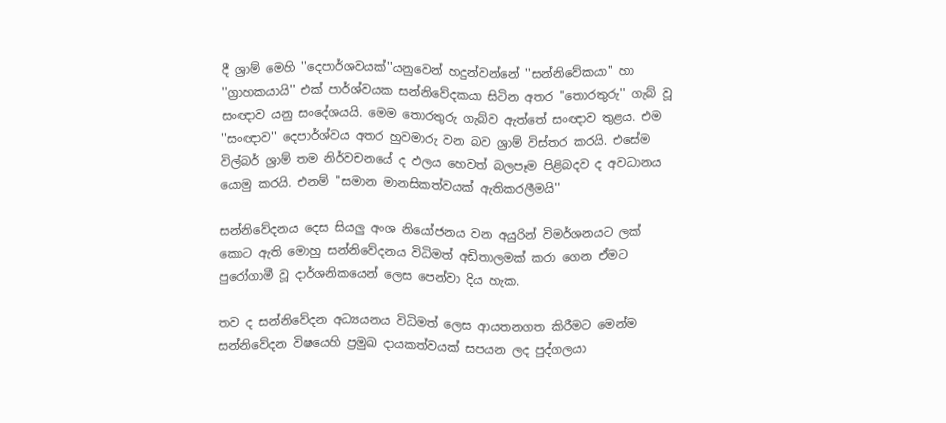දී ශ්‍රාම් මෙහි ''දෙපාර්ශවයක්''යනුවෙන් හදුන්වන්නේ ''සන්නිවේකයා'' හා ''ග්‍රාහකයායි'' එක් පාර්ශ්වයක සන්නිවේදකයා සිටින අතර ''තොරතුරු'' ගැබ් වූ සංඥාව යනු සංදේශයයි. මෙම තොරතුරු ගැබ්ව ඇත්තේ සංඥාව තුළය. එම ''සංඥාව'' දෙපාර්ශ්වය අතර හුවමාරු වන බව ශ්‍රාම් විස්තර කරයි. එසේම විල්බර් ශ්‍රාම් තම නිර්වචනයේ ද ඵලය හෙවත් බලපෑම පිළිබදව ද අවධානය යොමු කරයි. එනම් ''සමාන මානසිකත්වයක් ඇතිකරලීමයි''

සන්නිවේදනය දෙස සියලු අංශ නියෝජනය වන අයුරින් විමර්ශනයට ලක් කොට ඇති මොහු සන්නිවේදනය විධිමත් අඩිතාලමක් කරා ගෙන ඒමට පුරෝගාමී වූ දාර්ශනිකයෙන් ලෙස පෙන්වා දිය හැක.

තව ද සන්නිවේදන අධ්‍යයනය විධිමත් ලෙස ආයතනගත කිරීමට මෙන්ම සන්නිවේදන විෂයෙහි ප්‍රමුඛ දායකත්වයක් සපයන ලද පුද්ගලයා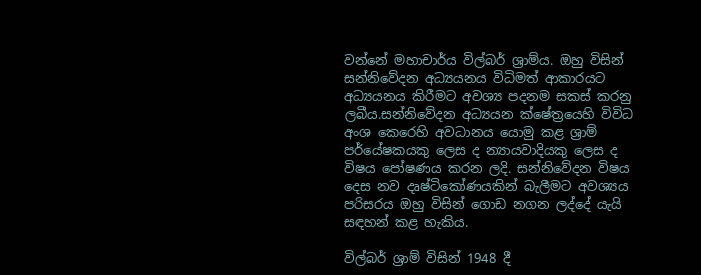වන්නේ මහාචාර්ය විල්බර් ශ්‍රාම්ය. ඔහු විසින් සන්නිවේදන අධ්‍යයනය විධිමත් ආකාරයට අධ්‍යයනය කිරීමට අවශ්‍ය පදනම සකස් කරනු ලබීය.සන්නිවේදන අධ්‍යයන ක්ෂේත්‍රයෙහි විවිධ අංශ කෙරෙහි අවධානය යොමු කළ ශ්‍රාම් පර්යේෂකයකු ලෙස ද න්‍යායවාදියකු ලෙස ද විෂය පෝෂණය කරන ලදි. සන්නිවේදන විෂය දෙස නව දෘෂ්ටිකෝණයකින් බැලීමට අවශ්‍යය පරිසරය ඔහු විසින් ගොඩ නගන ලද්දේ යැයි සඳහන් කළ හැකිය.

විල්බර් ශ්‍රාම් විසින් 1948 දී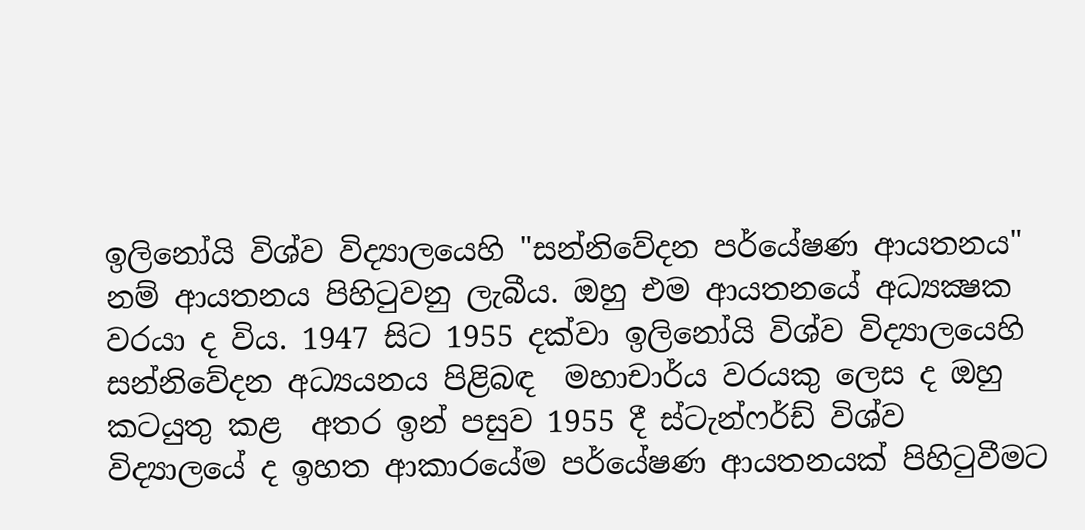ඉලිනෝයි විශ්ව විද්‍යාලයෙහි "සන්නිවේදන පර්යේෂණ ආයතනය" නම් ආයතනය පිහි‍ටුවනු ලැබීය. ඔහු එම ආයතනයේ අධ්‍යක්‍ෂක වරයා ද විය. 1947 සිට 1955 දක්වා ඉලිනෝයි විශ්ව විද්‍යාලයෙහි සන්නිවේදන අධ්‍යයනය පිළිබඳ  මහාචාර්ය වරයකු ලෙස ද ඔහු කටයුතු කළ  අතර ඉන් පසුව 1955 දී ස්ටැන්ෆර්ඩ් විශ්ව විද්‍යාලයේ ද ඉහත ආකාරයේම පර්යේෂණ ආයතනයක් පිහි‍ටුවීමට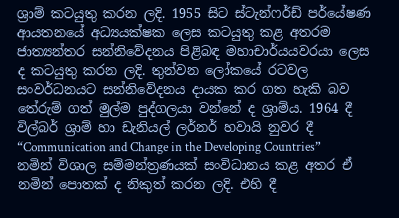ශ්‍රාම් කටයුතු කරන ලදි. 1955 සිට ස්ටැන්ෆර්ඩ් පර්යේෂණ ආයතනයේ අධ්‍යයක්ෂක ලෙස කටයුතු කළ අතරම ජාත්‍යන්තර සන්නිවේදනය පිළිබඳ මහාචාර්යයවරයා ලෙස ද කටයුතු කරන ලදි. තුන්වන ලෝකයේ රටවල සංවර්ධනයට සන්නිවේදනය දායක කර ගත හැකි බව තේරුම් ගත් මුල්ම පුද්ගලයා වන්නේ ද ශ්‍රාම්ය. 1964 දී විල්බර් ශ්‍රාම් හා ඩැනියල් ලර්නර් හවායි නුවර දී “Communication and Change in the Developing Countries” නමින් විශාල සම්මන්ත්‍රණයක් සංවිධානය කළ අතර ඒ නමින් පොතක් ද නිකුත් කරන ලදි. එහි දී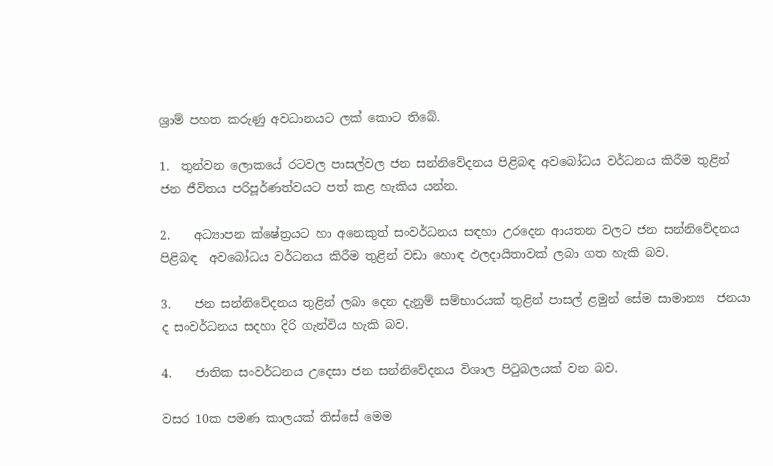ශ්‍රාම් පහත කරුණු අවධානයට ලක් කොට තිබේ.

1.  තුන්වන ලොකයේ රටවල පාසල්වල ජන සන්නිවේදනය පිළිබඳ අවබෝධය වර්ධනය කිරීම තුළින්  ජන ජීවිතය පරිපූර්ණත්වයට පත් කළ හැකිය යන්න.

2.    අධ්‍යාපන ක්ෂේත්‍රයට හා අනෙකුත් සංවර්ධනය සඳහා උරදෙන ආයතන වලට ජන සන්නිවේදනය පිළිබඳ  අවබෝධය වර්ධනය කිරීම තුළින් වඩා හොඳ ඵලදායිතාවක් ලබා ගත හැකි බව.

3.    ජන සන්නිවේදනය තුළින් ලබා දෙන දැනුම් සම්භාරයක් තුළින් පාසල් ළමුන් සේම සාමාන්‍ය  ජනයා ද සංවර්ධනය සදහා දිරි ගැන්විය හැකි බව.

4.    ජාතික සංවර්ධනය උදෙසා ජන සන්නිවේදනය විශාල පි‍ටුබලයක් වන බව.

වසර 10ක පමණ කාලයක් තිස්සේ මෙම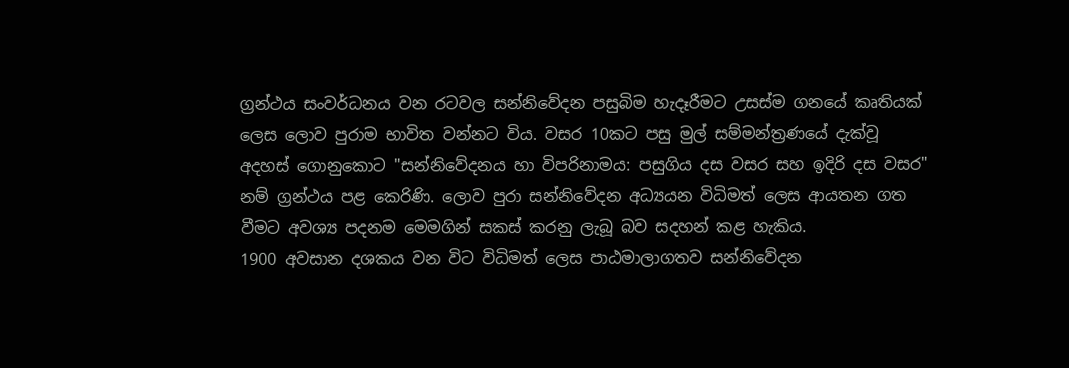ග්‍රන්ථය සංවර්ධනය වන රටවල සන්නිවේදන පසුබිම හැදෑරීමට උසස්ම ගනයේ කෘතියක් ලෙස ලොව පුරාම භාවිත වන්නට විය. වසර 10කට පසු මුල් සම්මන්ත්‍රණයේ දැක්වූ අදහස් ගොනුකොට "සන්නිවේදනය හා විපරිනාමය: පසුගිය දස වසර සහ ඉදිරි දස වසර" නම් ග්‍රන්ථය පළ කෙරිණි. ලොව පුරා සන්නිවේදන අධ්‍යයන විධිමත් ලෙස ආයතන ගත වීමට අවශ්‍ය පදනම මෙමගින් සකස් කරනු ලැබූ බව සදහන් කළ හැකිය.
1900 අවසාන දශකය වන විට විධිමත් ලෙස පාඨමාලාගතව සන්නිවේදන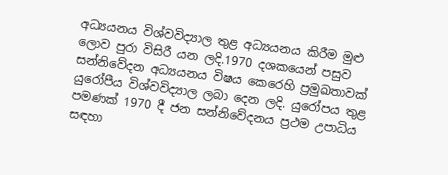අධ්‍යයනය විශ්වවිද්‍යාල තුළ අධ්‍යයනය කිරීම මුළු ලොව පුරා විසිරී යන ලදි.1970 දශකයෙන් පසුව සන්නිවේදන අධ්‍යයනය විෂය කෙරෙහි ප්‍රමුඛතාවක් යුරෝපීය විශ්වවිද්‍යාල ලබා දෙන ලදි. යුරෝපය තුළ පමණක් 1970 දී ජන සන්නිවේදනය ප්‍රථම උපාධිය සඳහා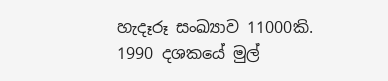හැදෑරූ සංඛ්‍යාව 11000කි. 1990 දශකයේ මුල්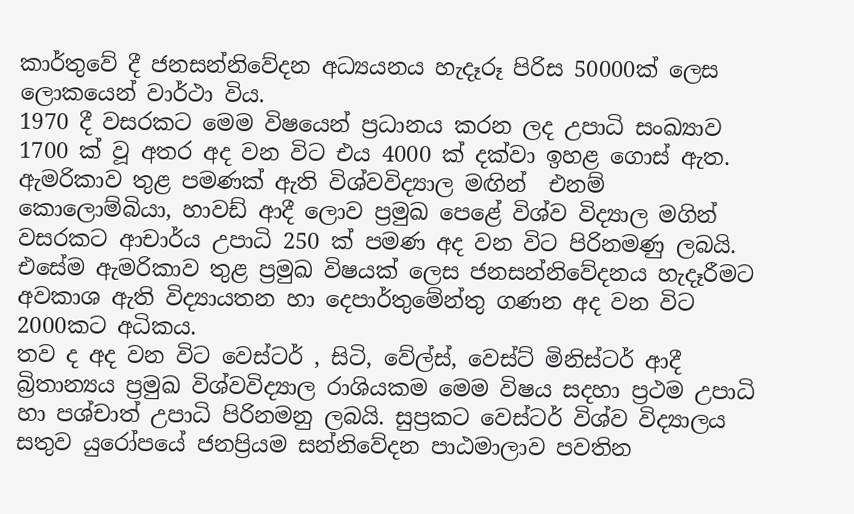කාර්තුවේ දී ජනසන්නිවේදන අධ්‍යයනය හැදෑරූ පිරිස 50000ක් ලෙස ලොකයෙන් වාර්ථා විය.
1970 දී වසරකට මෙම විෂයෙන් ප්‍රධානය කරන ලද උපාධි සංඛ්‍යාව 1700 ක් වූ අතර අද වන විට එය 4000 ක් දක්වා ඉහළ ගොස් ඇත. ඇමරිකාව තුළ පමණක් ඇති විශ්වවිද්‍යාල මඟින්  එනම් කොලොම්බියා, හාවඩ් ආදී ලොව ප්‍රමුඛ පෙළේ විශ්ව විද්‍යාල මගින් වසරකට ආචාර්ය උපාධි 250 ක් පමණ අද වන විට පිරිනමණු ලබයි. එසේම ඇමරිකාව තුළ ප්‍රමුඛ විෂයක් ලෙස ජනසන්නිවේදනය හැදෑරීමට අවකාශ ඇති විද්‍යායතන හා දෙපාර්තුමේන්තු ගණන අද වන විට 2000කට අධිකය.
තව ද අද වන විට වෙස්ටර් , සිටි, වේල්ස්, වෙස්ට් මිනිස්ටර් ආදී බ්‍රිතාන්‍යය ප්‍රමුඛ විශ්වවිද්‍යාල රාශියකම මෙම විෂය සදහා ප්‍රථම උපාධි හා පශ්චාත් උපාධි පිරිනමනු ලබයි. සුප්‍රකට වෙස්ටර් විශ්ව විද්‍යාලය සතුව යුරෝපයේ ජනප්‍රියම සන්නිවේදන පාඨමාලාව පවතින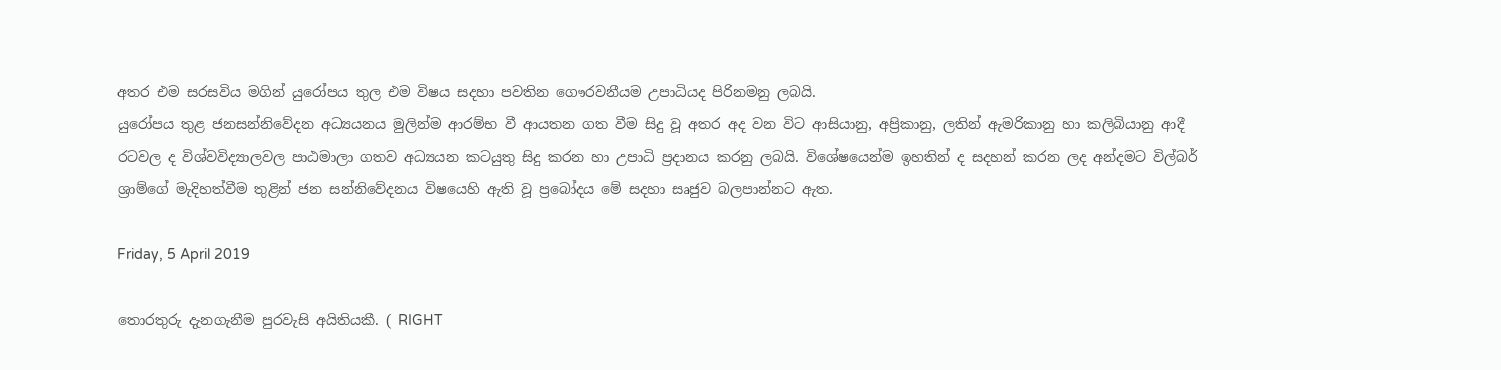අතර එම සරසවිය මගින් යුරෝපය තුල එම විෂය සදහා පවතින ගෞරවනීයම උපාධියද පිරිනමනු ලබයි.
යුරෝපය තුළ ජනසන්නිවේදන අධ්‍යයනය මුලින්ම ආරම්භ වී ආයතන ගත වීම සිදු වූ අතර අද වන විට ආසියානු, අප්‍රිකානු, ලතින් ඇමරිකානු හා කලිබියානු ආදී රටවල ද විශ්වවිද්‍යාලවල පාඨමාලා ගතව අධ්‍යයන කටයුතු සිදු කරන හා උපාධි ප්‍රදානය කරනු ලබයි. විශේෂයෙන්ම ඉහතින් ද සදහන් කරන ලද අන්දමට විල්බර් ශ්‍රාම්ගේ මැදිහත්වීම තුළින් ජන සන්නිවේදනය විෂයෙහි ඇති වූ ප්‍රබෝදය මේ සදහා සෘජුව බලපාන්නට ඇත.

Friday, 5 April 2019

තොරතුරු දැනගැනීම පුරවැසි අයිතියකී. ( RIGHT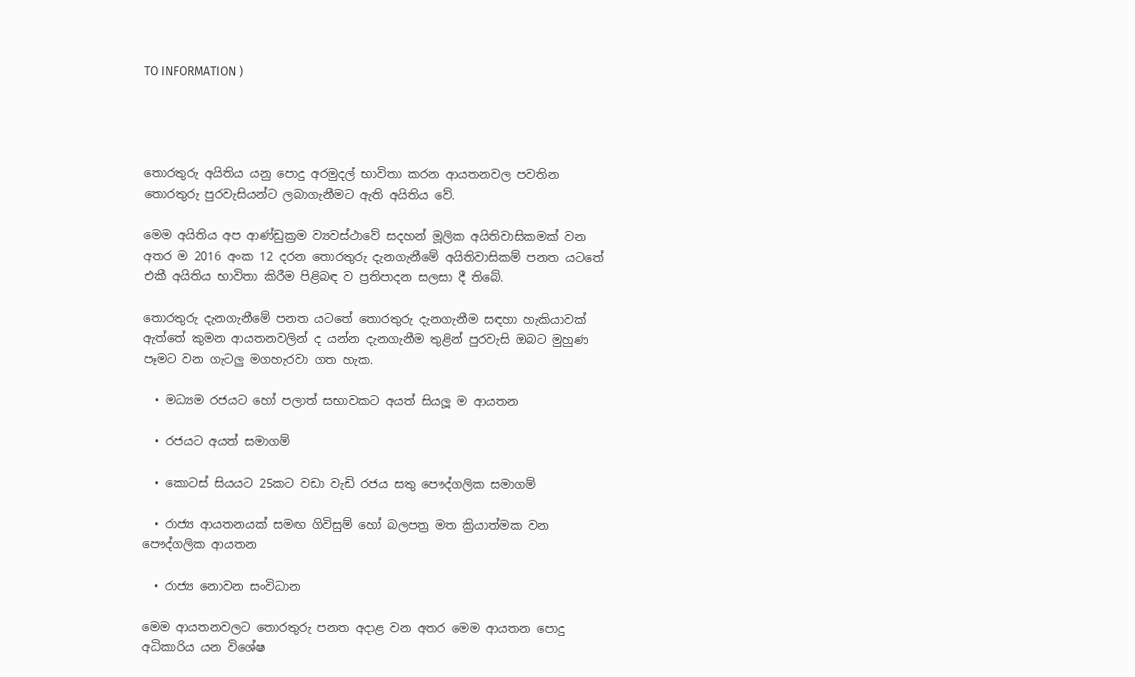TO INFORMATION )




තොරතුරු අයිතිය යනු පොදු අරමුදල් භාවිතා කරන ආයතනවල පවතින තොරතුරු පුරවැසියන්ට ලබාගැනීමට ඇති අයිතිය වේ.

මෙම අයිතිය අප ආණ්ඩුක්‍රම ව්‍යවස්ථාවේ සදහන් මූලික අයිතිවාසිකමක් වන අතර ම 2016 අංක 12 දරන තොරතුරු දැනගැනීමේ අයිතිවාසිකම් පනත යටතේ එකී අයිතිය භාවිතා කිරීම පිළිබඳ ව ප්‍රතිපාදන සලසා දී තිබේ.

තොරතුරු දැනගැනීමේ පනත යටතේ තොරතුරු දැනගැනීම සඳහා හැකියාවක් ඇත්තේ කුමන ආයතනවලින් ද යන්න දැනගැනීම තුළින් පුරවැසි ඔබට මුහුණ පෑමට වන ගැටලු මගහැරවා ගත හැක.

  • මධ්‍යම රජයට හෝ පලාත් සභාවකට අයත් සියලූ ම ආයතන

  • රජයට අයත් සමාගම්

  • කොටස් සියයට 25කට වඩා වැඩි රජය සතු පෞද්ගලික සමාගම්

  • රාජ්‍ය ආයතනයක් සමඟ ගිවිසුම් හෝ බලපත්‍ර මත ක්‍රියාත්මක වන පෞද්ගලික ආයතන

  • රාජ්‍ය නොවන සංවිධාන

මෙම ආයතනවලට තොරතුරු පනත අදාළ වන අතර මෙම ආයතන පොදු අධිකාරිය යන විශේෂ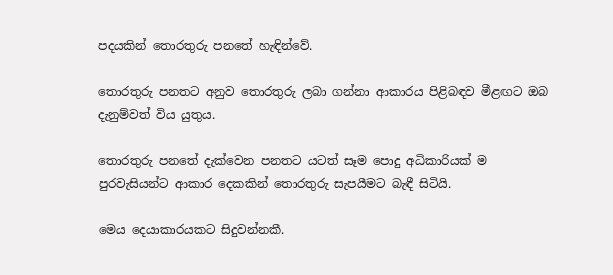පදයකින් තොරතුරු පනතේ හැඳින්වේ.

තොරතුරු පනතට අනුව තොරතුරු ලබා ගන්නා ආකාරය පිළිබඳව මීළඟට ඔබ දැනුම්වත් විය යුතුය.

තොරතුරු පනතේ දැක්වෙන පනතට යටත් සෑම පොදු අධිකාරියක් ම පුරවැසියන්ට ආකාර දෙකකින් තොරතුරු සැපයීමට බැඳී සිටියි.

මෙය දෙයාකාරයකට සිදුවන්නකී.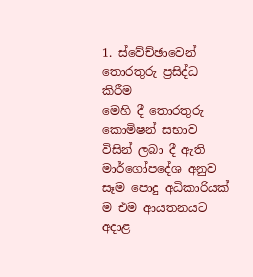1. ස්වේච්ඡාවෙන් තොරතුරු ප්‍රසිද්ධ කිරීම
මෙහි දී තොරතුරු කොමිෂන් සභාව විසින් ලබා දී ඇති මාර්ගෝපදේශ අනුව සෑම පොදු අධිකාරියක් ම එම ආයතනයට අදාළ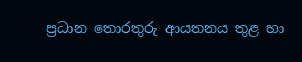ප්‍රධාන තොරතුරු ආයතනය තුළ හා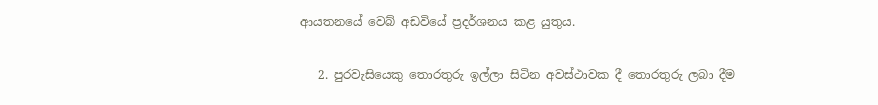ආයතනයේ වෙබ් අඩවියේ ප්‍රදර්ශනය කළ යුතුය.

   2. පුරවැසියෙකු තොරතුරු ඉල්ලා සිටින අවස්ථාවක දී තොරතුරු ලබා දීම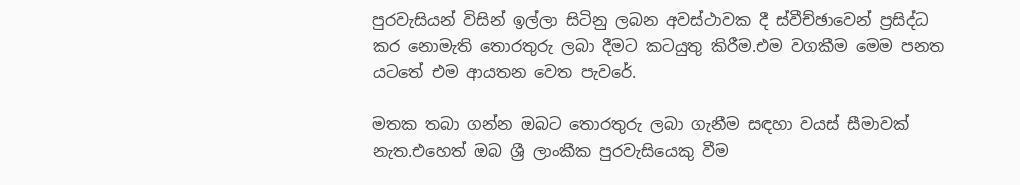පුරවැසියන් විසින් ඉල්ලා සිටිනු ලබන අවස්ථාවක දී ස්වීච්ඡාවෙන් ප්‍රසිද්ධ කර නොමැති තොරතුරු ලබා දීමට කටයුතු කිරීම.එම වගකීම මෙම පනත යටතේ එම ආයතන වෙත පැවරේ.

මතක තබා ගන්න ඔබට තොරතුරු ලබා ගැනීම සඳහා වයස් සීමාවක් නැත.එහෙත් ඔබ ශ්‍රී ලාංකීක පුරවැසියෙකු වීම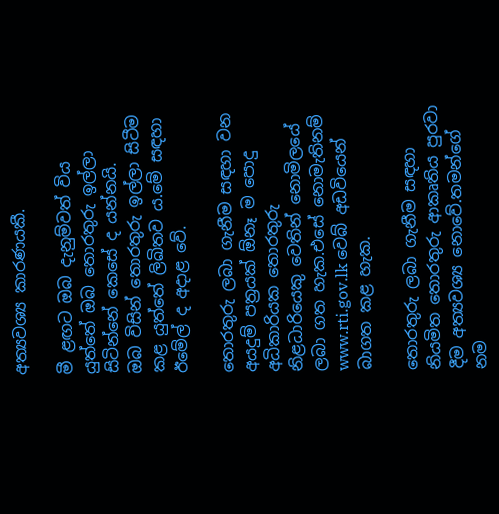අත්‍යවශ්‍ය කාරණයකී.

මී ළඟට ඔබ දැනුම්වත් විය යුත්තේ ඔබ තොරතුරු ඉල්ලා සිටින්නේ කෙසේ ද යන්නයි.
ඔබ විසින් තොරතුරු ඉල්ලා සිටීම කළ යුත්තේ ලිඛිතව ය.මේ සඳහා ඊමේල් ද අදාළ වේ.

තොරතුරු ලබා ගැනීම සඳහා වන අයදුම් පත්‍රයක් ඕනෑ ම පොදු අධිකාරියක තොරතුරු නිළධාරියෙකු වෙතින් නොමිලයේ ලබා ගත හැක.එසේ නොමැතිනම් www.rti.gov.lk වෙබ් අඩවියෙන් බාගත කළ හැක.

තොරතුරු ලබා ගැනීම සඳහා නියමිත තොරතුරු ආකෘතිය පුරවා දීම අත්‍යවශ්‍ය නොවේ.තමන්ගේ නම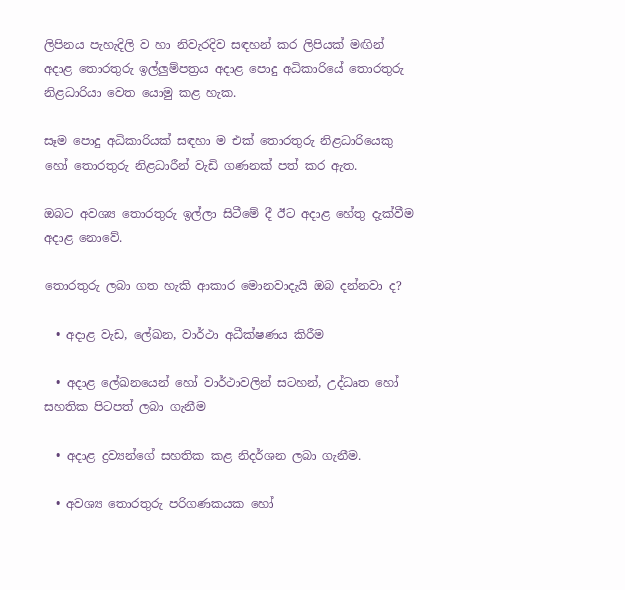ලිපිනය පැහැදිලි ව හා නිවැරදිව සඳහන් කර ලිපියක් මඟින් අදාළ තොරතුරු ඉල්ලුම්පත්‍රය අදාළ පොදු අධිකාරියේ තොරතුරු නිළධාරියා වෙත යොමු කළ හැක.

සෑම පොදු අධිකාරියක් සඳහා ම එක් තොරතුරු නිළධාරියෙකු හෝ තොරතුරු නිළධාරීන් වැඩි ගණනක් පත් කර ඇත.

ඔබට අවශ්‍ය තොරතුරු ඉල්ලා සිටීමේ දී ඊට අදාළ හේතු දැක්වීම අදාළ නොවේ.

තොරතුරු ලබා ගත හැකි ආකාර මොනවාදැයි ඔබ දන්නවා ද?

  • අදාළ වැඩ, ලේඛන, වාර්ථා අධීක්ෂණය කිරීම

  • අදාළ ලේඛනයෙන් හෝ වාර්ථාවලින් සටහන්, උද්ධෘත හෝ සහතික පිටපත් ලබා ගැනීම

  • අදාළ ද්‍රව්‍යන්ගේ සහතික කළ නිදර්ශන ලබා ගැනීම.

  • අවශ්‍ය තොරතුරු පරිගණකයක හෝ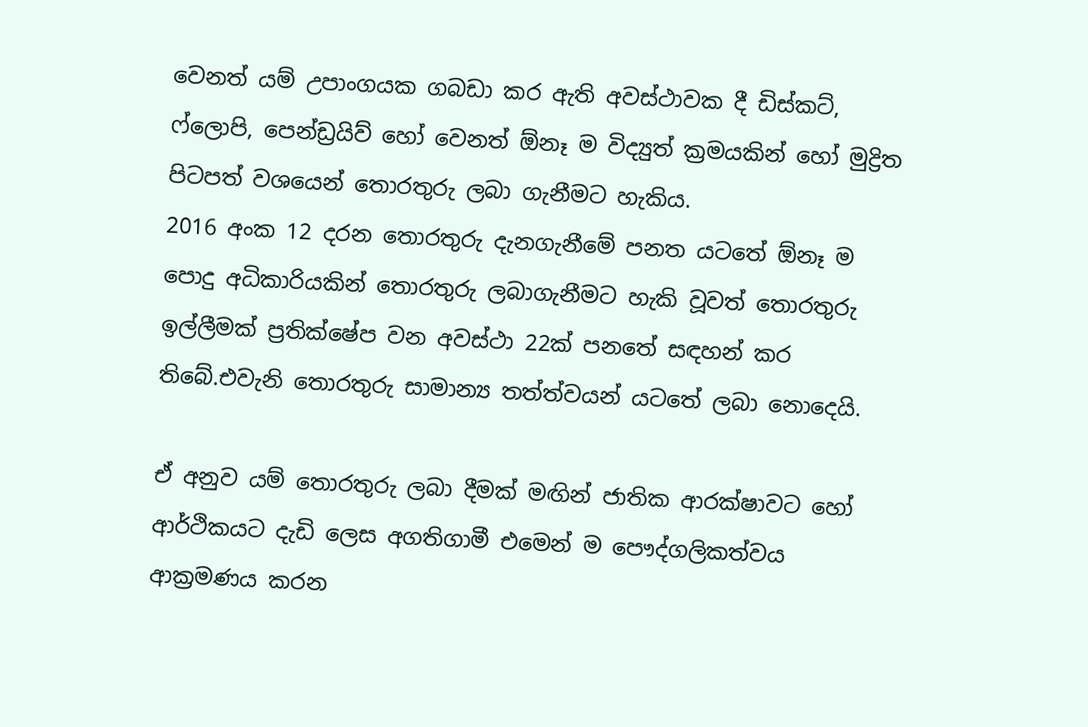වෙනත් යම් උපාංගයක ගබඩා කර ඇති අවස්ථාවක දී ඩිස්කට්, ෆ්ලොපි, පෙන්ඩ්‍රයිව් හෝ වෙනත් ඕනෑ ම විද්‍යුත් ක්‍රමයකින් හෝ මුද්‍රිත පිටපත් වශයෙන් තොරතුරු ලබා ගැනීමට හැකිය.
2016 අංක 12 දරන තොරතුරු දැනගැනීමේ පනත යටතේ ඕනෑ ම පොදු අධිකාරියකින් තොරතුරු ලබාගැනීමට හැකි වූවත් තොරතුරු ඉල්ලීමක් ප්‍රතික්ෂේප වන අවස්ථා 22ක් පනතේ සඳහන් කර තිබේ.එවැනි තොරතුරු සාමාන්‍ය තත්ත්වයන් යටතේ ලබා නොදෙයි.

ඒ අනුව යම් තොරතුරු ලබා දීමක් මඟින් ජාතික ආරක්ෂාවට හෝ ආර්ථිකයට දැඩි ලෙස අගතිගාමී එමෙන් ම පෞද්ගලිකත්වය ආක්‍රමණය කරන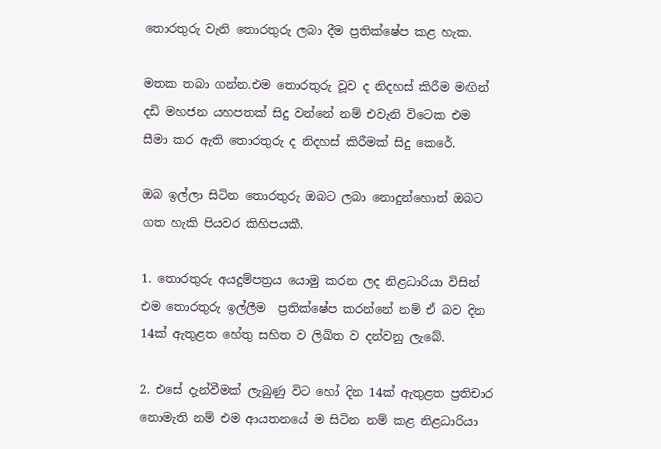තොරතුරු වැනි තොරතුරු ලබා දීම ප්‍රතික්ෂේප කළ හැක.

මතක තබා ගන්න.එම තොරතුරු වූව ද නිදහස් කිරීම මඟින් දඩි මහජන යහපතක් සිදු වන්නේ නම් එවැනි විටෙක එම සීමා කර ඇති තොරතුරු ද නිදහස් කිරීමක් සිදු කෙරේ.

ඔබ ඉල්ලා සිටින තොරතුරු ඔබට ලබා නොදුන්හොත් ඔබට ගත හැකි පියවර කිහිපයකී.

1. තොරතුරු අයදුම්පත්‍රය යොමු කරන ලද නිළධාරියා විසින් එම තොරතුරු ඉල්ලීම  ප්‍රතික්ෂේප කරන්නේ නම් ඒ බව දින 14ක් ඇතුළත හේතු සහිත ව ලිඛිත ව දන්වනු ලැබේ.

2. එසේ දැන්වීමක් ලැබුණු විට හෝ දින 14ක් ඇතුළත ප්‍රතිචාර නොමැති නම් එම ආයතනයේ ම සිටින නම් කළ නිළධාරියා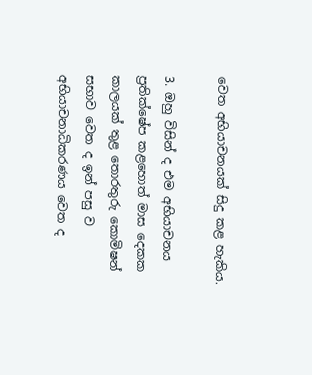වෙත අභියාචනයක් සිදු කළ හැකිය.

3. ඔහු විසින් ද එම අභියාචනය ප්‍රතික්ෂේප කළහොත් මාස දෙකක කාලයක් තුළ තොරතුරු කොමිෂන් සභාව වෙත ද ඉන් පසු ව අභියාචනාධිකරණය වෙත ද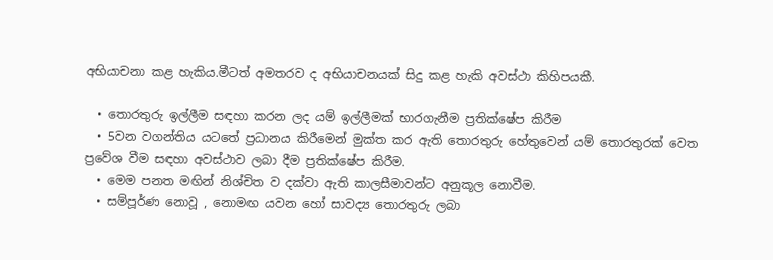අභියාචනා කළ හැකිය.මීටත් අමතරව ද අභියාචනයක් සිදු කළ හැකි අවස්ථා කිහිපයකී.

  • තොරතුරු ඉල්ලීම සඳහා කරන ලද යම් ඉල්ලීමක් භාරගැනීම ප්‍රතික්ෂේප කිරීම
  • 5වන වගන්තිය යටතේ ප්‍රධානය කිරීමෙන් මුක්ත කර ඇති තොරතුරු හේතුවෙන් යම් තොරතුරක් වෙත ප්‍රවේශ වීම සඳහා අවස්ථාව ලබා දීම ප්‍රතික්ෂේප කිරීම.
  • මෙම පනත මඟින් නිශ්චිත ව දක්වා ඇති කාලසීමාවන්ට අනුකූල නොවීම.
  • සම්පූර්ණ නොවූ , නොමඟ යවන හෝ සාවද්‍ය තොරතුරු ලබා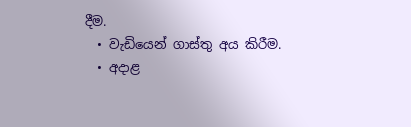දීම.
  • වැඩියෙන් ගාස්තු අය කිරීම.
  • අදාළ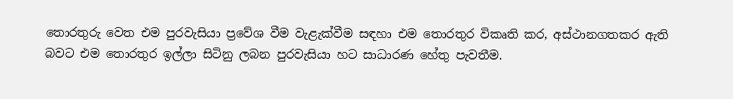තොරතුරු වෙත එම පුරවැසියා ප්‍රවේශ වීම වැළැක්වීම සඳහා එම තොරතුර විකෘති කර, අස්ථානගතකර ඇති බවට එම තොරතුර ඉල්ලා සිටිනු ලබන පුරවැසියා හට සාධාරණ හේතු පැවතීම.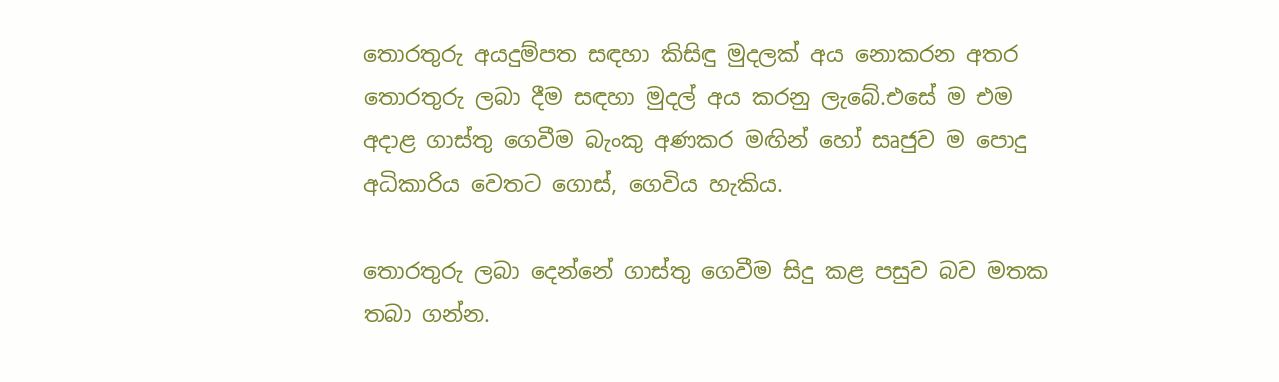තොරතුරු අයදුම්පත සඳහා කිසිඳු මුදලක් අය නොකරන අතර තොරතුරු ලබා දීම සඳහා මුදල් අය කරනු ලැබේ.එසේ ම එම අදාළ ගාස්තු ගෙවීම බැංකු අණකර මඟින් හෝ සෘජුව ම පොදු අධිකාරිය වෙතට ගොස්, ගෙවිය හැකිය.

තොරතුරු ලබා දෙන්නේ ගාස්තු ගෙවීම සිදු කළ පසුව බව මතක තබා ගන්න.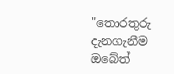"තොරතුරු දැනගැනීම ඔබේත්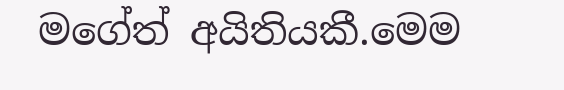මගේත් අයිතියකී.මෙම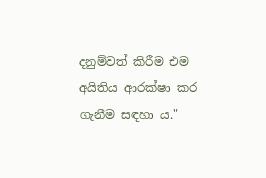දනුම්වත් කිරීම එම අයිතිය ආරක්ෂා කර ගැනීම සඳහා ය."